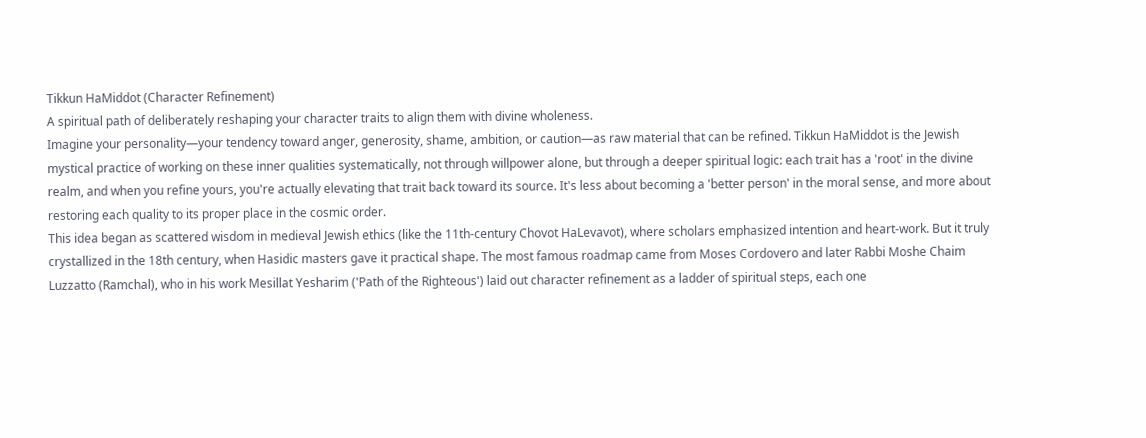Tikkun HaMiddot (Character Refinement)
A spiritual path of deliberately reshaping your character traits to align them with divine wholeness.
Imagine your personality—your tendency toward anger, generosity, shame, ambition, or caution—as raw material that can be refined. Tikkun HaMiddot is the Jewish mystical practice of working on these inner qualities systematically, not through willpower alone, but through a deeper spiritual logic: each trait has a 'root' in the divine realm, and when you refine yours, you're actually elevating that trait back toward its source. It's less about becoming a 'better person' in the moral sense, and more about restoring each quality to its proper place in the cosmic order.
This idea began as scattered wisdom in medieval Jewish ethics (like the 11th-century Chovot HaLevavot), where scholars emphasized intention and heart-work. But it truly crystallized in the 18th century, when Hasidic masters gave it practical shape. The most famous roadmap came from Moses Cordovero and later Rabbi Moshe Chaim Luzzatto (Ramchal), who in his work Mesillat Yesharim ('Path of the Righteous') laid out character refinement as a ladder of spiritual steps, each one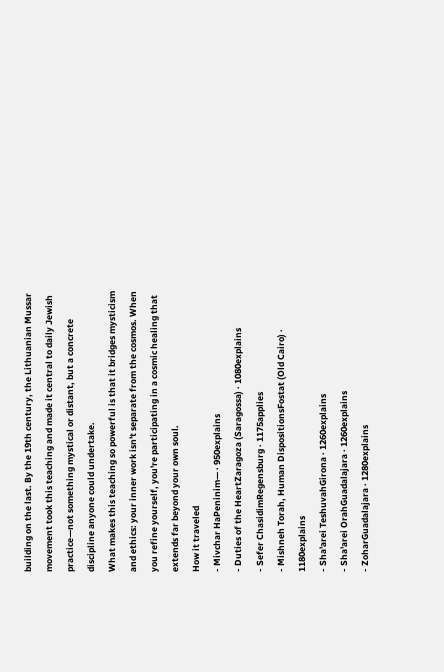building on the last. By the 19th century, the Lithuanian Mussar movement took this teaching and made it central to daily Jewish practice—not something mystical or distant, but a concrete discipline anyone could undertake.
What makes this teaching so powerful is that it bridges mysticism and ethics: your inner work isn't separate from the cosmos. When you refine yourself, you're participating in a cosmic healing that extends far beyond your own soul.
How it traveled
- Mivchar HaPeninim— · 950explains
- Duties of the HeartZaragoza (Saragossa) · 1080explains
- Sefer ChasidimRegensburg · 1175applies
- Mishneh Torah, Human DispositionsFostat (Old Cairo) · 1180explains
- Sha'arei TeshuvahGirona · 1260explains
- Sha'arei OrahGuadalajara · 1260explains
- ZoharGuadalajara · 1280explains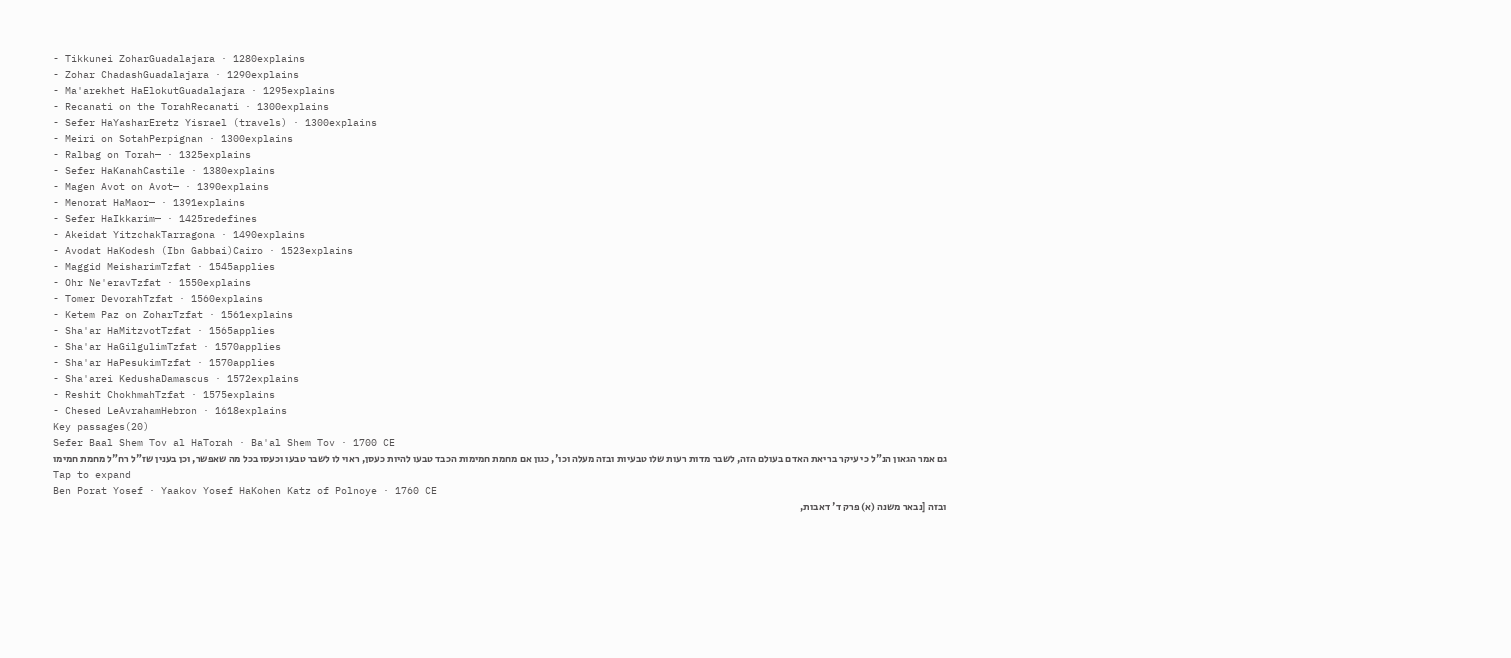- Tikkunei ZoharGuadalajara · 1280explains
- Zohar ChadashGuadalajara · 1290explains
- Ma'arekhet HaElokutGuadalajara · 1295explains
- Recanati on the TorahRecanati · 1300explains
- Sefer HaYasharEretz Yisrael (travels) · 1300explains
- Meiri on SotahPerpignan · 1300explains
- Ralbag on Torah— · 1325explains
- Sefer HaKanahCastile · 1380explains
- Magen Avot on Avot— · 1390explains
- Menorat HaMaor— · 1391explains
- Sefer HaIkkarim— · 1425redefines
- Akeidat YitzchakTarragona · 1490explains
- Avodat HaKodesh (Ibn Gabbai)Cairo · 1523explains
- Maggid MeisharimTzfat · 1545applies
- Ohr Ne'eravTzfat · 1550explains
- Tomer DevorahTzfat · 1560explains
- Ketem Paz on ZoharTzfat · 1561explains
- Sha'ar HaMitzvotTzfat · 1565applies
- Sha'ar HaGilgulimTzfat · 1570applies
- Sha'ar HaPesukimTzfat · 1570applies
- Sha'arei KedushaDamascus · 1572explains
- Reshit ChokhmahTzfat · 1575explains
- Chesed LeAvrahamHebron · 1618explains
Key passages(20)
Sefer Baal Shem Tov al HaTorah · Ba'al Shem Tov · 1700 CE
גם אמר הגאון הנ"ל כי עיקר בריאת האדם בעולם הזה, לשבר מדות רעות שלו טבעיות ובזה מעלה וכו', כגון אם מחמת חמימות הכבד טבעו להיות כעסן, ראוי לו לשבר טבעו וכעסו בכל מה שאפשר, וכן בענין שז"ל רח"ל מחמת חמימו
Tap to expand
Ben Porat Yosef · Yaakov Yosef HaKohen Katz of Polnoye · 1760 CE
ובזה [נבאר משנה (א) פרק ד' דאבות,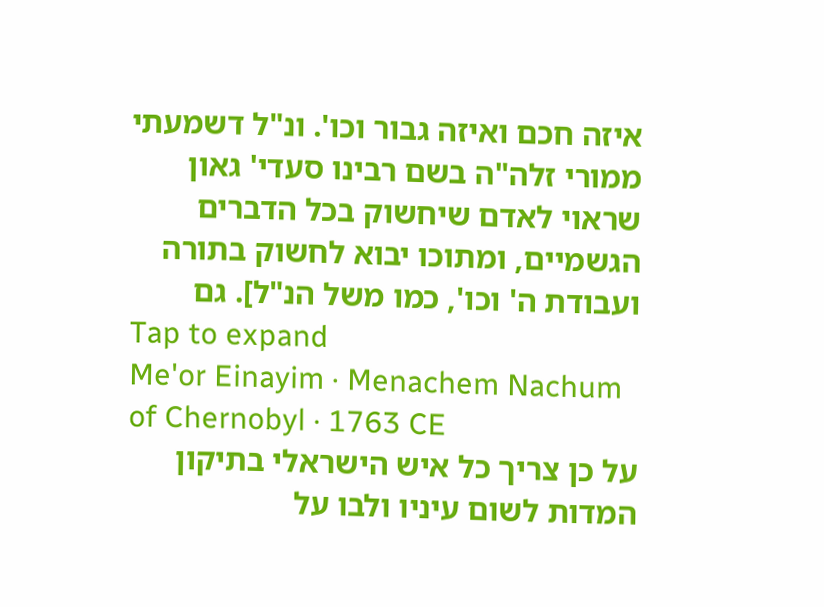איזה חכם ואיזה גבור וכו'. ונ"ל דשמעתי ממורי זלה"ה בשם רבינו סעדי' גאון שראוי לאדם שיחשוק בכל הדברים הגשמיים, ומתוכו יבוא לחשוק בתורה ועבודת ה' וכו', כמו משל הנ"ל]. גם
Tap to expand
Me'or Einayim · Menachem Nachum of Chernobyl · 1763 CE
על כן צריך כל איש הישראלי בתיקון המדות לשום עיניו ולבו על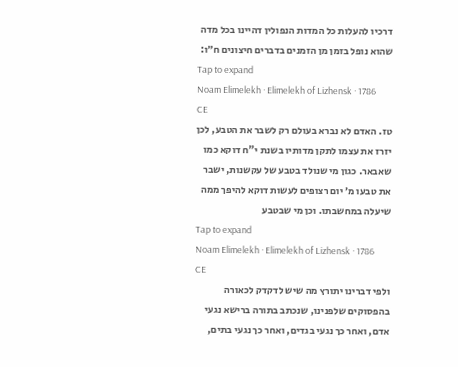דרכיו להעלות כל המדות הנפולין דהיינו בכל מדה שהוא נופל בזמן מן הזמנים בדברים חיצונים ח״ו:
Tap to expand
Noam Elimelekh · Elimelekh of Lizhensk · 1786 CE
טז. האדם לא נברא בעולם רק לשבר את הטבע, לכן יזרז את עצמו לתקן מדותיו בשנת י"ח דוקא כמו שאבאר. כגון מי שנולד בטבע של עקשנות, ישבר את טבעו מ׳ יום רצופים לעשות דוקא להיפך ממה שיעלה במחשבתו. וכן מי שבטבע
Tap to expand
Noam Elimelekh · Elimelekh of Lizhensk · 1786 CE
ולפי דברינו יתורץ מה שיש לדקדק לכאורה בהפסוקים שלפנינו, שנכתב בתורה ברישא נגעי אדם, ואחר כך נגעי בגדים, ואחר כך נגעי בתים,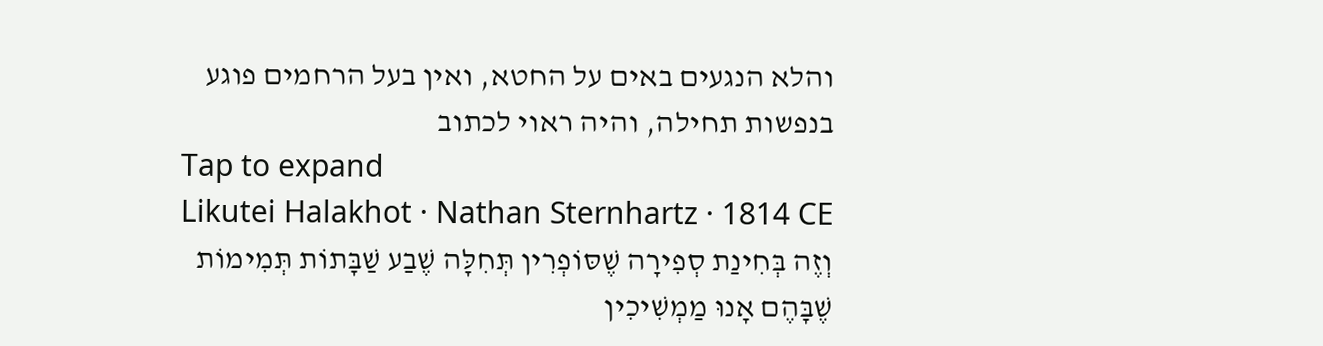והלא הנגעים באים על החטא, ואין בעל הרחמים פוגע בנפשות תחילה, והיה ראוי לכתוב
Tap to expand
Likutei Halakhot · Nathan Sternhartz · 1814 CE
וְזֶה בְּחִינַת סְפִירָה שֶׁסּוֹפְרִין תְּחִלָּה שֶׁבַע שַׁבָּתוֹת תְּמִימוֹת שֶׁבָּהֶם אָנוּ מַמְשִׁיכִין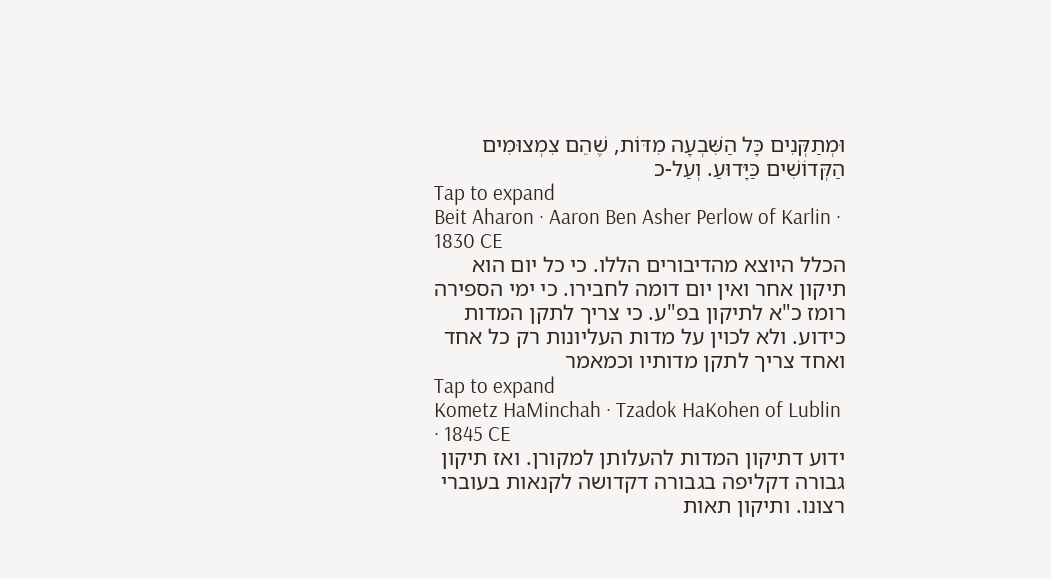וּמְתַקְּנִים כָּל הַשִּׁבְעָה מִדּוֹת, שֶׁהֵם צִמְצוּמִים הַקְּדוֹשִׁים כַּיָּדוּעַ. וְעַל-כ
Tap to expand
Beit Aharon · Aaron Ben Asher Perlow of Karlin · 1830 CE
הכלל היוצא מהדיבורים הללו. כי כל יום הוא תיקון אחר ואין יום דומה לחבירו. כי ימי הספירה רומז כ"א לתיקון בפ"ע. כי צריך לתקן המדות כידוע. ולא לכוין על מדות העליונות רק כל אחד ואחד צריך לתקן מדותיו וכמאמר
Tap to expand
Kometz HaMinchah · Tzadok HaKohen of Lublin · 1845 CE
ידוע דתיקון המדות להעלותן למקורן. ואז תיקון גבורה דקליפה בגבורה דקדושה לקנאות בעוברי רצונו. ותיקון תאות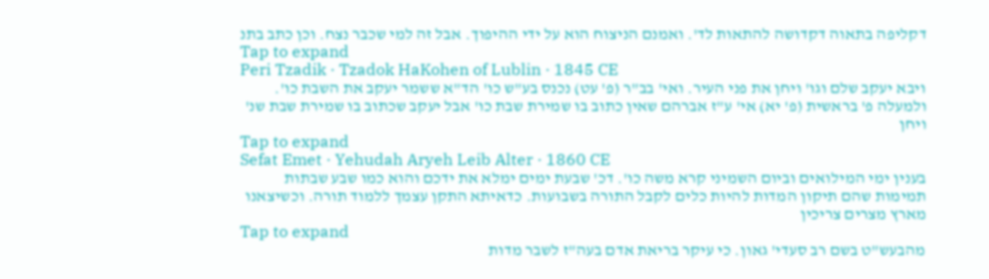דקליפה בתאוה דקדושה להתאות לד'. ואמנם הניצוח הוא על ידי ההיפוך. אבל זה למי שכבר נצח. וכן כתב בתנ
Tap to expand
Peri Tzadik · Tzadok HaKohen of Lublin · 1845 CE
ויבא יעקב שלם וגו' ויחן את פני העיר. ואי' בב"ר (פ' עט) נכנס בע"ש כו' הד"א ששמר יעקב את השבת כו'. ולמעלה פ' בראשית (פ' יא) אי' ע"ז אברהם שאין כתוב בו שמירת שבת כו' אבל יעקב שכתוב בו שמירת שבת שנ' ויחן
Tap to expand
Sefat Emet · Yehudah Aryeh Leib Alter · 1860 CE
בענין ימי המילואים וביום השמיני קרא משה כו'. דכ' שבעת ימים ימלא את ידכם והוא כמו שבע שבתות תמימות שהם תיקון המדות להיות כלים לקבל התורה בשבועות. כדאיתא התקן עצמך ללמוד תורה. וכשיצאנו מארץ מצרים צריכין
Tap to expand
מהבעש"ט בשם רב סעדי' גאון. כי עיקר בריאת אדם בעה"ז לשבר מדות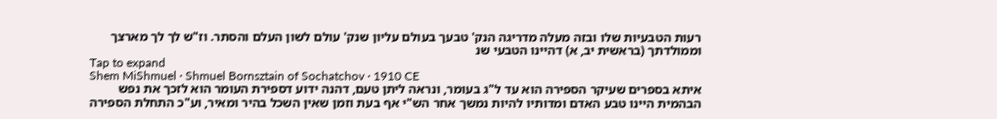רעות הטבעיות שלו ובזה מעלה מדריגה הנק' טבעך בעולם עליון שנק' עולם לשון העלם והסתר. וז"ש לך לך מארצך וממולדתך (בראשית יב, א) דהיינו הטבעי שנ
Tap to expand
Shem MiShmuel · Shmuel Bornsztain of Sochatchov · 1910 CE
איתא בספרים שעיקר הספירה הוא עד ל"ג בעומר, ונראה ליתן טעם, דהנה ידוע דספירת העומר הוא לזכך את נפש הבהמית היינו טבע האדם ומדותיו להיות נמשך אחר הש"י אף בעת וזמן שאין השכל בהיר ומאיר, וע"כ התחלת הספירה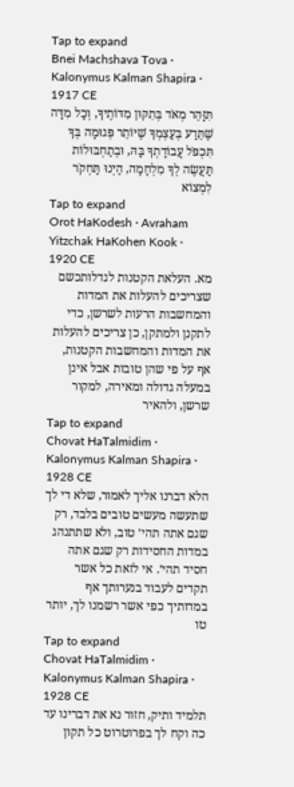Tap to expand
Bnei Machshava Tova · Kalonymus Kalman Shapira · 1917 CE
תִּזָּהֵר מְאֹד בְּתִקּוּן מִדּוֹתֶיךָ, וְכָל מִדָּה שֶׁתֵּדַע בְּעַצְמְךָ שֶׁיּוֹתֵר פְּגוּמָה בְּךָ תִּכְפֹּל עֲבוֹדָתְךָ בָּהּ, וּבְתַחְבּוּלוֹת תַּעֲשֶׂה לְךָ מִלְחָמָה, הַיְנוּ תַּחְקֹר לִמְצוֹא
Tap to expand
Orot HaKodesh · Avraham Yitzchak HaKohen Kook · 1920 CE
מא. העלאת הקטנות לגדלותכשם שצריכים להעלות את המדות והמחשבות הרעות לשרשן, כדי לתקנן ולמתקן, כן צריכים להעלות את המדות והמחשבות הקטנות, אף על פי שהן טובות אבל אינן במעלה גדולה ומאירה, למקור שרשן, ולהאיר
Tap to expand
Chovat HaTalmidim · Kalonymus Kalman Shapira · 1928 CE
הלא דברנו אליך לאמור, שלא די לך שתעשה מעשים טובים בלבד, רק שגם אתה תהי׳ טוב, ולא שתתנהג במדות החסידות רק שגם אתה חסיד תהי׳. אי לזאת כל אשר תקדים לעבוד בנערותך אף במדותיך כפי אשר רשמנו לך, יותר טו
Tap to expand
Chovat HaTalmidim · Kalonymus Kalman Shapira · 1928 CE
תלמיד ותיק, חזור נא את דברינו עד כה וקח לך בפרוטרוט כל תקון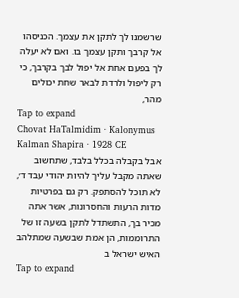שרשמנו לך לתקן את עצמך. הכניסהו אל קרבך ותקן עצמך בו. ואם לא יעלה לך בפעם אחת אל יפול לבך בקרבך, כי רק ליפול ולרדת לבאר שחת יכולים מהר,
Tap to expand
Chovat HaTalmidim · Kalonymus Kalman Shapira · 1928 CE
אבל בקבלה בכלל בלבד, שתחשוב שאתה מקבל עליך להיות יהודי עבד ד׳, לא תוכל להסתפק. רק גם בפרטיות מדות הרעות והחסרונות, אשר אתה מכיר בך, התשתדל לתקן בשעה זו של התרוממות, הן אמת שבשעה שמתלהב האיש ישראל ב
Tap to expand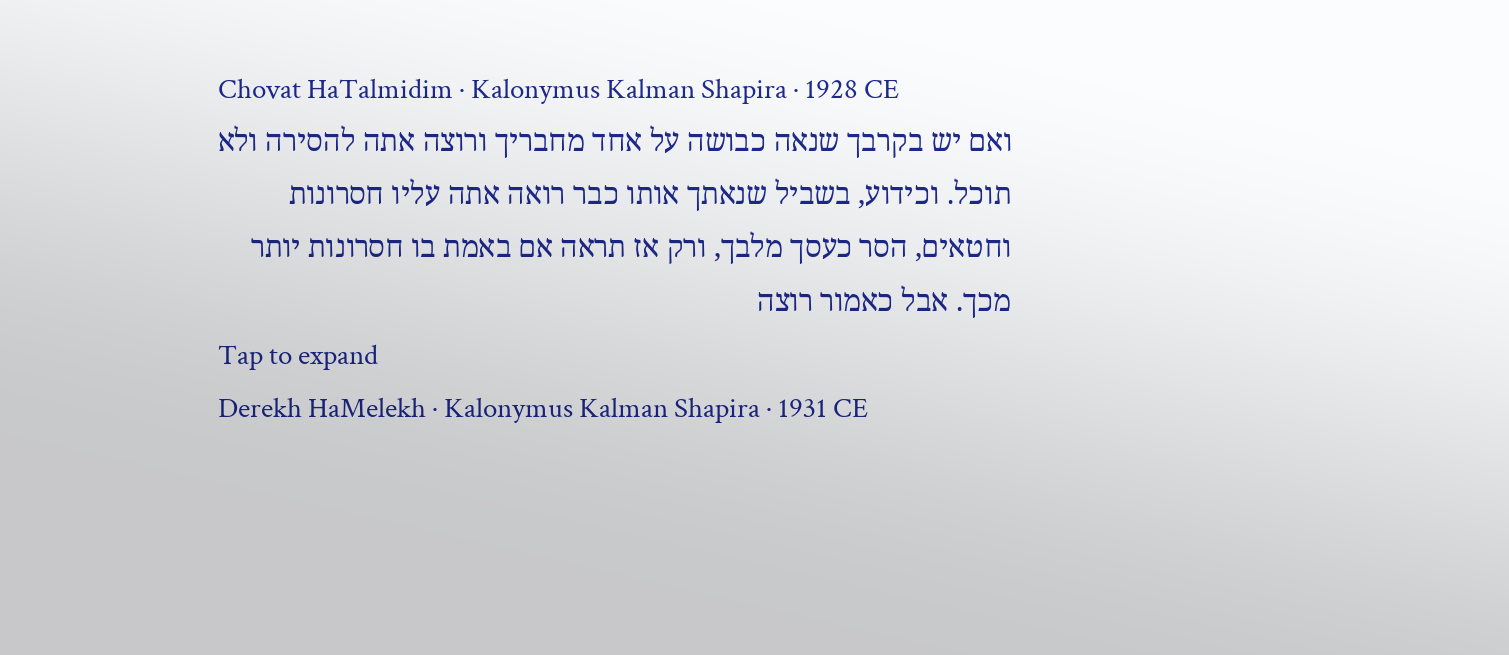Chovat HaTalmidim · Kalonymus Kalman Shapira · 1928 CE
ואם יש בקרבך שנאה כבושה על אחד מחבריך ורוצה אתה להסירה ולא תוכל. וכידוע, בשביל שנאתך אותו כבר רואה אתה עליו חסרונות וחטאים, הסר כעסך מלבך, ורק אז תראה אם באמת בו חסרונות יותר מכך. אבל כאמור רוצה
Tap to expand
Derekh HaMelekh · Kalonymus Kalman Shapira · 1931 CE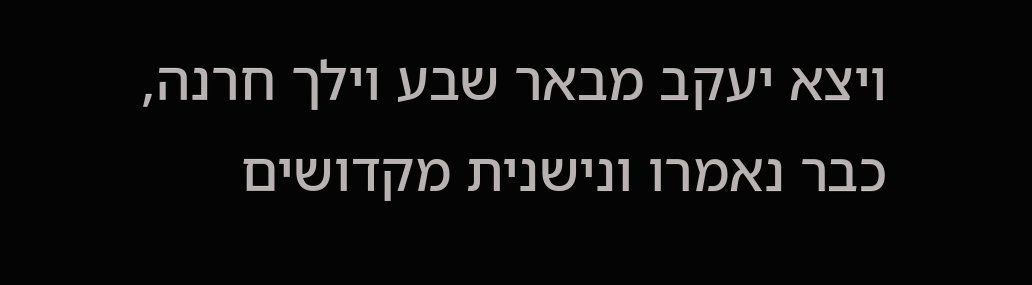ויצא יעקב מבאר שבע וילך חרנה, כבר נאמרו ונישנית מקדושים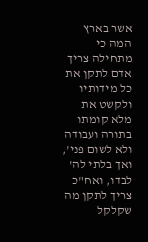אשר בארץ המה כי מתחילה צריך אדם לתקן את כל מידותיו ולקשט את מלא קומתו בתורה ועבודה ולא לשום פני', ואך בלתי לה' לבדו, ואח"כ צריך לתקן מה שקלקל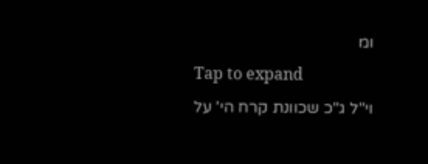ומ
Tap to expand
וי"ל ג"כ שכוונת קרח הי' על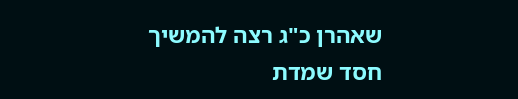שאהרן כ"ג רצה להמשיך חסד שמדת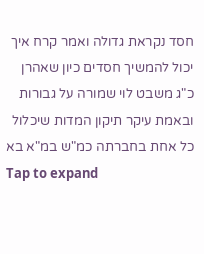חסד נקראת גדולה ואמר קרח איך יכול להמשיך חסדים כיון שאהרן כ"ג משבט לוי שמורה על גבורות ובאמת עיקר תיקון המדות שיכלול כל אחת בחברתה כמ"ש במ"א בא
Tap to expand